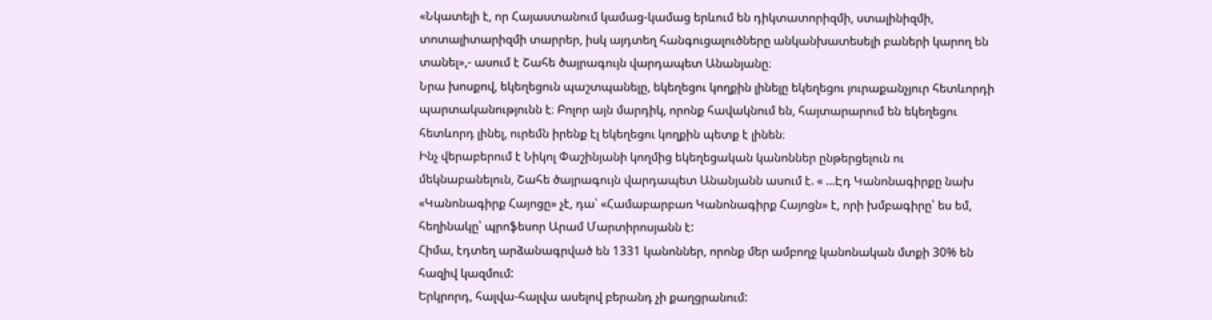«Նկատելի է, որ Հայաստանում կամաց-կամաց երևում են դիկտատորիզմի, ստալինիզմի, տոտալիտարիզմի տարրեր, իսկ այդտեղ հանգուցալուծները անկանխատեսելի բաների կարող են տանել»,- ասում է Շահե ծայրագույն վարդապետ Անանյանը։
Նրա խոսքով, եկեղեցուն պաշտպանելը, եկեղեցու կողքին լինելը եկեղեցու յուրաքանչյուր հետևորդի պարտականությունն է։ Բոլոր այն մարդիկ, որոնք հավակնում են, հայտարարում են եկեղեցու հետևորդ լինել, ուրեմն իրենք էլ եկեղեցու կողքին պետք է լինեն։
Ինչ վերաբերում է Նիկոլ Փաշինյանի կողմից եկեղեցական կանոններ ընթերցելուն ու մեկնաբանելուն, Շահե ծայրագույն վարդապետ Անանյանն ասում է. « …Էդ Կանոնագիրքը նախ «Կանոնագիրք Հայոցը» չէ, դա՝ «Համաբարբառ Կանոնագիրք Հայոցն» է, որի խմբագիրը՝ ես եմ, հեղինակը՝ պրոֆեսոր Արամ Մարտիրոսյանն է:
Հիմա, էդտեղ արձանագրված են 1331 կանոններ, որոնք մեր ամբողջ կանոնական մտքի 30% են հազիվ կազմում:
Երկրորդ, հալվա-հալվա ասելով բերանդ չի քաղցրանում: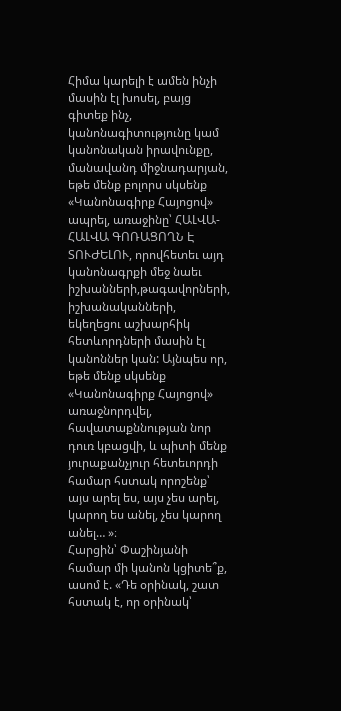Հիմա կարելի է ամեն ինչի մասին էլ խոսել, բայց գիտեք ինչ, կանոնագիտությունը կամ կանոնական իրավունքը, մանավանդ միջնադարյան, եթե մենք բոլորս սկսենք «Կանոնագիրք Հայոցով» ապրել, առաջինը՝ ՀԱԼՎԱ-ՀԱԼՎԱ ԳՈՌԱՑՈՂՆ Է ՏՈՒԺԵԼՈՒ, որովհետեւ այդ կանոնագրքի մեջ նաեւ իշխանների,թագավորների, իշխանականների, եկեղեցու աշխարհիկ հետևորդների մասին էլ կանոններ կան: Այնպես որ, եթե մենք սկսենք «Կանոնագիրք Հայոցով» առաջնորդվել, հավատաքննության նոր դուռ կբացվի, և պիտի մենք յուրաքանչյուր հետեւորդի համար հստակ որոշենք՝ այս արել ես, այս չես արել, կարող ես անել, չես կարող անել… »։
Հարցին՝ Փաշինյանի համար մի կանոն կցիտե՞ք, ասոմ է. «Դե օրինակ, շատ հստակ է, որ օրինակ՝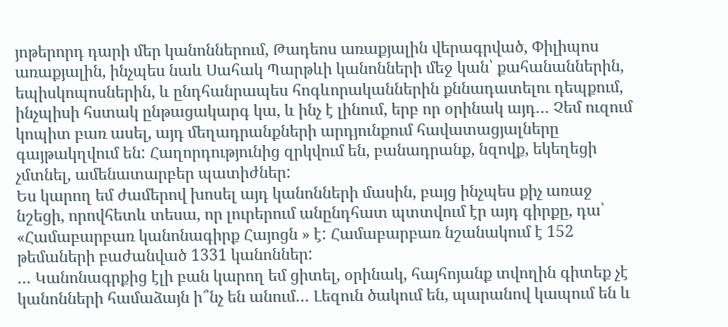յոթերորդ դարի մեր կանոններում, Թադեոս առաքյալին վերագրված, Փիլիպոս առաքյալին, ինչպես նաև Սահակ Պարթևի կանոնների մեջ կան՝ քահանաններին, եպիսկոպոսներին, և ընդհանրապես հոգևորականներին քննադատելու դեպքում, ինչպիսի հստակ ընթացակարգ կա, և ինչ է լինում, երբ որ օրինակ այդ… Չեմ ուզում կոպիտ բառ ասել, այդ մեղադրանքների արդյունքում հավատացյալները գայթակղվում են: Հաղորդությունից զրկվում են, բանադրանք, նզովք, եկեղեցի չմտնել, ամենատարբեր պատիժներ:
Ես կարող եմ ժամերով խոսել այդ կանոնների մասին, բայց ինչպես քիչ առաջ նշեցի, որովհետև տեսա, որ լուրերում անընդհատ պտտվում էր այդ գիրքը, դա՝ «Համաբարբառ կանոնագիրք Հայոցն » է: Համաբարբառ նշանակում է 152 թեմաների բաժանված 1331 կանոններ:
… Կանոնագրքից էլի բան կարող եմ ցիտել, օրինակ, հայհոյանք տվողին գիտեք չէ կանոնների համաձայն ի՞նչ են անում… Լեզուն ծակում են, պարանով կապում են և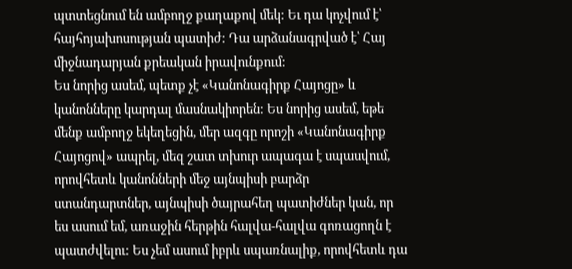պտտեցնում են ամբողջ քաղաքով մեկ: Եւ դա կոչվում է՝ հայհոյախոսության պատիժ: Դա արձանագրված է՝ Հայ միջնադարյան քրեական իրավունքում:
Ես նորից ասեմ, պետք չէ «Կանոնագիրք Հայոցը» և կանոնները կարդալ մասնակիորեն: Ես նորից ասեմ, եթե մենք ամբողջ եկեղեցին, մեր ազգը որոշի «Կանոնագիրք Հայոցով» ապրել, մեզ շատ տխուր ապագա է սպասվում, որովհետև կանոնների մեջ այնպիսի բարձր ստանդարտներ, այնպիսի ծայրահեղ պատիժներ կան, որ ես ասում եմ, առաջին հերթին հալվա-հալվա գոռացողն է պատժվելու: Ես չեմ ասում իբրև սպառնալիք, որովհետև դա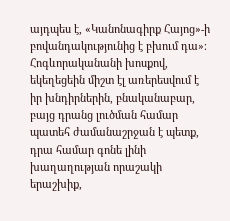այդպես է, «Կանոնագիրք Հայոց»-ի բովանդակությունից է բխում դա»։
Հոգևորականանի խոսքով, եկեղեցեին միշտ էլ առերեսվում է իր խնդիրներին, բնականաբար, բայց դրանց լուծման համար պատեհ ժամանաշրջան է պետք, դրա համար գոնե լինի խաղաղության որաշակի երաշխիք,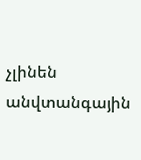չլինեն անվտանգային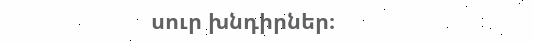սուր խնդիրներ։